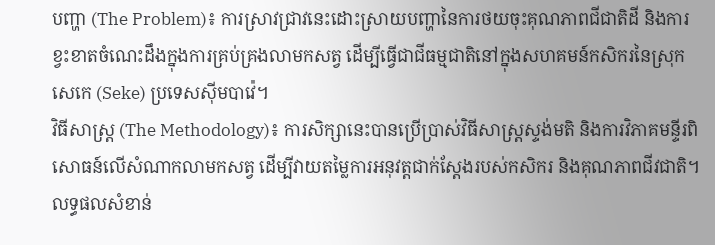បញ្ហា (The Problem)៖ ការស្រាវជ្រាវនេះដោះស្រាយបញ្ហានៃការថយចុះគុណភាពជីជាតិដី និងការខ្វះខាតចំណេះដឹងក្នុងការគ្រប់គ្រងលាមកសត្វ ដើម្បីធ្វើជាជីធម្មជាតិនៅក្នុងសហគមន៍កសិករនៃស្រុកសេកេ (Seke) ប្រទេសស៊ីមបាវ៉េ។
វិធីសាស្ត្រ (The Methodology)៖ ការសិក្សានេះបានប្រើប្រាស់វិធីសាស្ត្រស្ទង់មតិ និងការវិភាគមន្ទីរពិសោធន៍លើសំណាកលាមកសត្វ ដើម្បីវាយតម្លៃការអនុវត្តជាក់ស្តែងរបស់កសិករ និងគុណភាពជីវជាតិ។
លទ្ធផលសំខាន់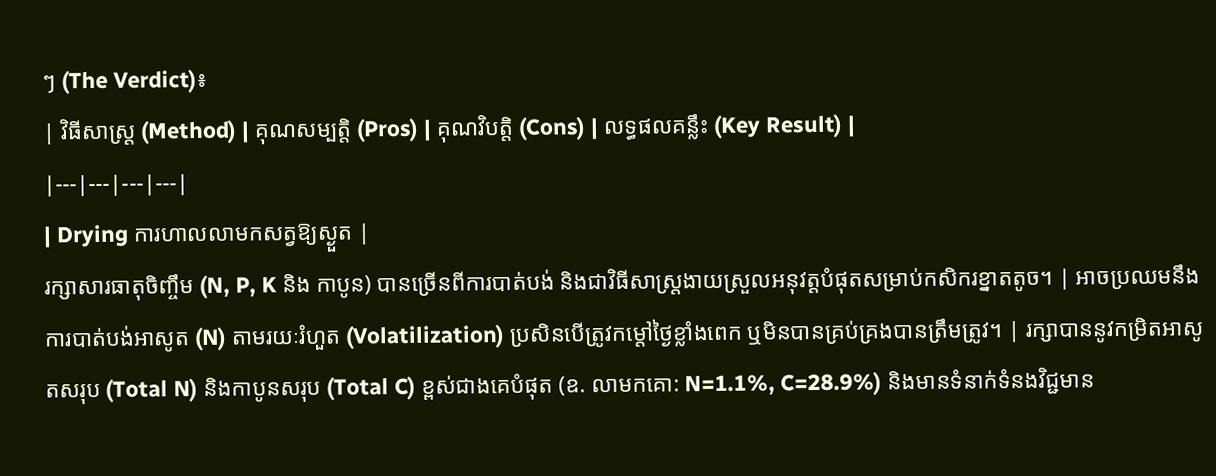ៗ (The Verdict)៖
| វិធីសាស្ត្រ (Method) | គុណសម្បត្តិ (Pros) | គុណវិបត្តិ (Cons) | លទ្ធផលគន្លឹះ (Key Result) |
|---|---|---|---|
| Drying ការហាលលាមកសត្វឱ្យស្ងួត |
រក្សាសារធាតុចិញ្ចឹម (N, P, K និង កាបូន) បានច្រើនពីការបាត់បង់ និងជាវិធីសាស្ត្រងាយស្រួលអនុវត្តបំផុតសម្រាប់កសិករខ្នាតតូច។ | អាចប្រឈមនឹងការបាត់បង់អាសូត (N) តាមរយៈរំហួត (Volatilization) ប្រសិនបើត្រូវកម្តៅថ្ងៃខ្លាំងពេក ឬមិនបានគ្រប់គ្រងបានត្រឹមត្រូវ។ | រក្សាបាននូវកម្រិតអាសូតសរុប (Total N) និងកាបូនសរុប (Total C) ខ្ពស់ជាងគេបំផុត (ឧ. លាមកគោ: N=1.1%, C=28.9%) និងមានទំនាក់ទំនងវិជ្ជមាន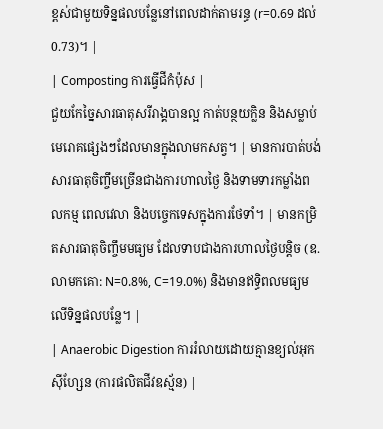ខ្ពស់ជាមួយទិន្នផលបន្លែនៅពេលដាក់តាមរន្ធ (r=0.69 ដល់ 0.73)។ |
| Composting ការធ្វើជីកំប៉ុស |
ជួយកែច្នៃសារធាតុសរីរាង្គបានល្អ កាត់បន្ថយក្លិន និងសម្លាប់មេរោគផ្សេងៗដែលមានក្នុងលាមកសត្វ។ | មានការបាត់បង់សារធាតុចិញ្ចឹមច្រើនជាងការហាលថ្ងៃ និងទាមទារកម្លាំងពលកម្ម ពេលវេលា និងបច្ចេកទេសក្នុងការថែទាំ។ | មានកម្រិតសារធាតុចិញ្ចឹមមធ្យម ដែលទាបជាងការហាលថ្ងៃបន្តិច (ឧ. លាមកគោ: N=0.8%, C=19.0%) និងមានឥទ្ធិពលមធ្យមលើទិន្នផលបន្លែ។ |
| Anaerobic Digestion ការរំលាយដោយគ្មានខ្យល់អុកស៊ីហ្សែន (ការផលិតជីវឧស្ម័ន) |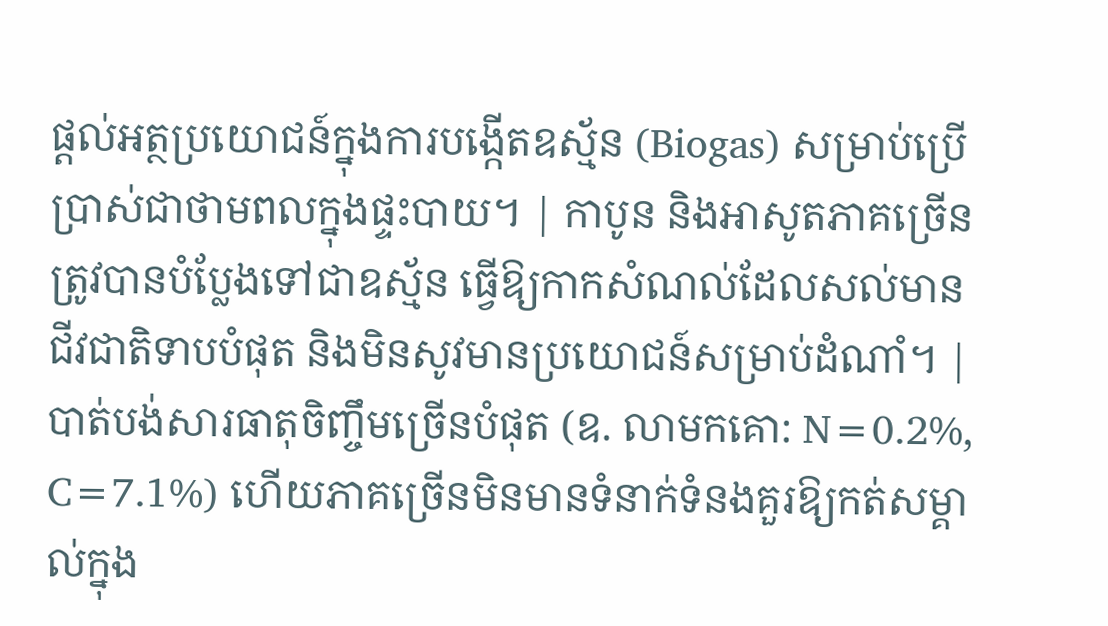ផ្តល់អត្ថប្រយោជន៍ក្នុងការបង្កើតឧស្ម័ន (Biogas) សម្រាប់ប្រើប្រាស់ជាថាមពលក្នុងផ្ទះបាយ។ | កាបូន និងអាសូតភាគច្រើនត្រូវបានបំប្លែងទៅជាឧស្ម័ន ធ្វើឱ្យកាកសំណល់ដែលសល់មានជីវជាតិទាបបំផុត និងមិនសូវមានប្រយោជន៍សម្រាប់ដំណាំ។ | បាត់បង់សារធាតុចិញ្ចឹមច្រើនបំផុត (ឧ. លាមកគោ: N=0.2%, C=7.1%) ហើយភាគច្រើនមិនមានទំនាក់ទំនងគួរឱ្យកត់សម្គាល់ក្នុង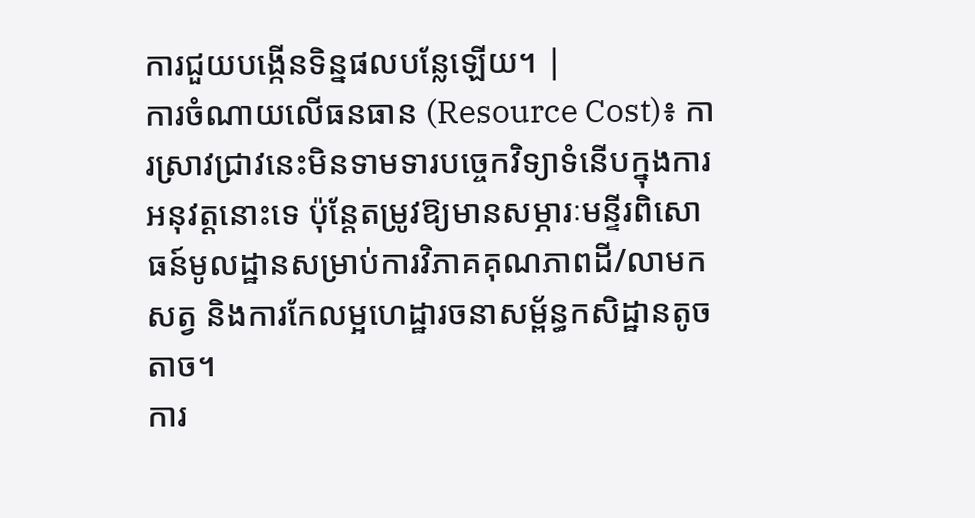ការជួយបង្កើនទិន្នផលបន្លែឡើយ។ |
ការចំណាយលើធនធាន (Resource Cost)៖ ការស្រាវជ្រាវនេះមិនទាមទារបច្ចេកវិទ្យាទំនើបក្នុងការអនុវត្តនោះទេ ប៉ុន្តែតម្រូវឱ្យមានសម្ភារៈមន្ទីរពិសោធន៍មូលដ្ឋានសម្រាប់ការវិភាគគុណភាពដី/លាមកសត្វ និងការកែលម្អហេដ្ឋារចនាសម្ព័ន្ធកសិដ្ឋានតូចតាច។
ការ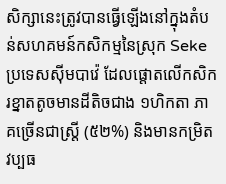សិក្សានេះត្រូវបានធ្វើឡើងនៅក្នុងតំបន់សហគមន៍កសិកម្មនៃស្រុក Seke ប្រទេសស៊ីមបាវ៉េ ដែលផ្តោតលើកសិករខ្នាតតូចមានដីតិចជាង ១ហិកតា ភាគច្រើនជាស្ត្រី (៥២%) និងមានកម្រិតវប្បធ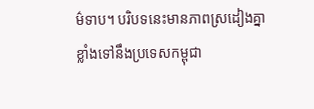ម៌ទាប។ បរិបទនេះមានភាពស្រដៀងគ្នាខ្លាំងទៅនឹងប្រទេសកម្ពុជា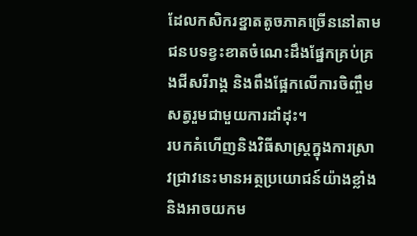ដែលកសិករខ្នាតតូចភាគច្រើននៅតាមជនបទខ្វះខាតចំណេះដឹងផ្នែកគ្រប់គ្រងជីសរីរាង្គ និងពឹងផ្អែកលើការចិញ្ចឹមសត្វរួមជាមួយការដាំដុះ។
របកគំហើញនិងវិធីសាស្ត្រក្នុងការស្រាវជ្រាវនេះមានអត្ថប្រយោជន៍យ៉ាងខ្លាំង និងអាចយកម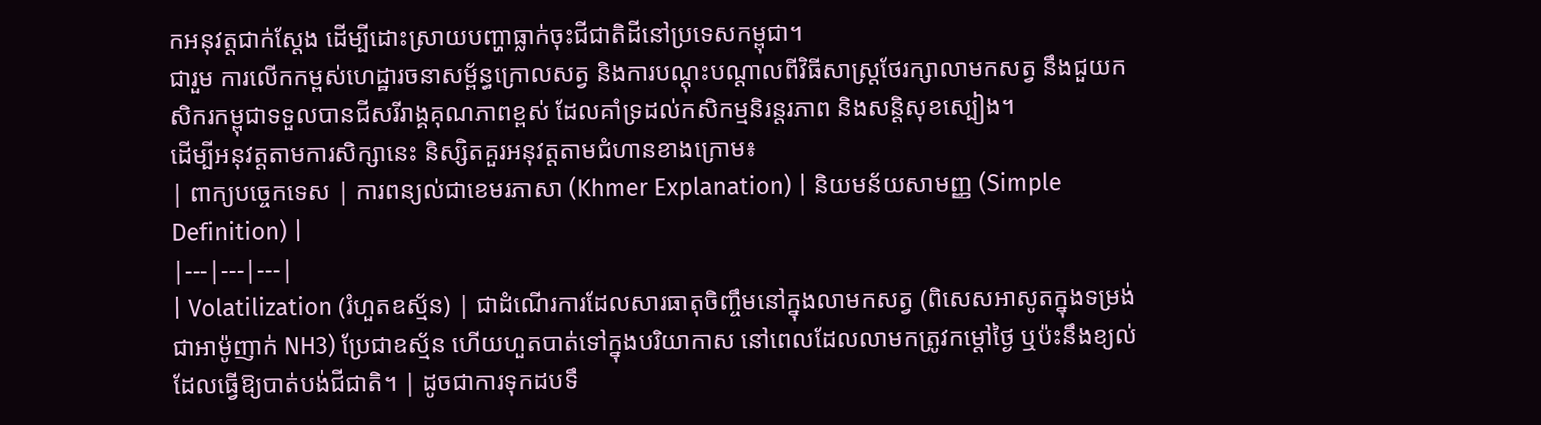កអនុវត្តជាក់ស្តែង ដើម្បីដោះស្រាយបញ្ហាធ្លាក់ចុះជីជាតិដីនៅប្រទេសកម្ពុជា។
ជារួម ការលើកកម្ពស់ហេដ្ឋារចនាសម្ព័ន្ធក្រោលសត្វ និងការបណ្តុះបណ្តាលពីវិធីសាស្ត្រថែរក្សាលាមកសត្វ នឹងជួយកសិករកម្ពុជាទទួលបានជីសរីរាង្គគុណភាពខ្ពស់ ដែលគាំទ្រដល់កសិកម្មនិរន្តរភាព និងសន្តិសុខស្បៀង។
ដើម្បីអនុវត្តតាមការសិក្សានេះ និស្សិតគួរអនុវត្តតាមជំហានខាងក្រោម៖
| ពាក្យបច្ចេកទេស | ការពន្យល់ជាខេមរភាសា (Khmer Explanation) | និយមន័យសាមញ្ញ (Simple Definition) |
|---|---|---|
| Volatilization (រំហួតឧស្ម័ន) | ជាដំណើរការដែលសារធាតុចិញ្ចឹមនៅក្នុងលាមកសត្វ (ពិសេសអាសូតក្នុងទម្រង់ជាអាម៉ូញាក់ NH3) ប្រែជាឧស្ម័ន ហើយហួតបាត់ទៅក្នុងបរិយាកាស នៅពេលដែលលាមកត្រូវកម្តៅថ្ងៃ ឬប៉ះនឹងខ្យល់ ដែលធ្វើឱ្យបាត់បង់ជីជាតិ។ | ដូចជាការទុកដបទឹ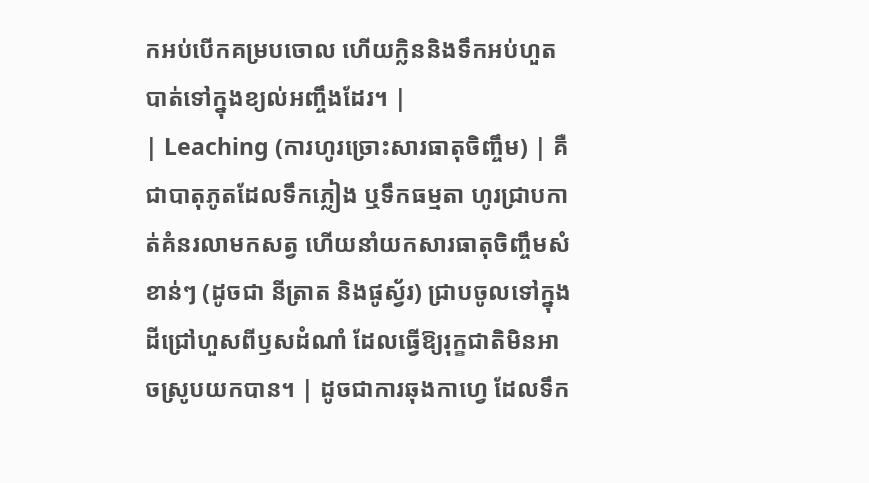កអប់បើកគម្របចោល ហើយក្លិននិងទឹកអប់ហួតបាត់ទៅក្នុងខ្យល់អញ្ចឹងដែរ។ |
| Leaching (ការហូរច្រោះសារធាតុចិញ្ចឹម) | គឺជាបាតុភូតដែលទឹកភ្លៀង ឬទឹកធម្មតា ហូរជ្រាបកាត់គំនរលាមកសត្វ ហើយនាំយកសារធាតុចិញ្ចឹមសំខាន់ៗ (ដូចជា នីត្រាត និងផូស្វ័រ) ជ្រាបចូលទៅក្នុងដីជ្រៅហួសពីឫសដំណាំ ដែលធ្វើឱ្យរុក្ខជាតិមិនអាចស្រូបយកបាន។ | ដូចជាការឆុងកាហ្វេ ដែលទឹក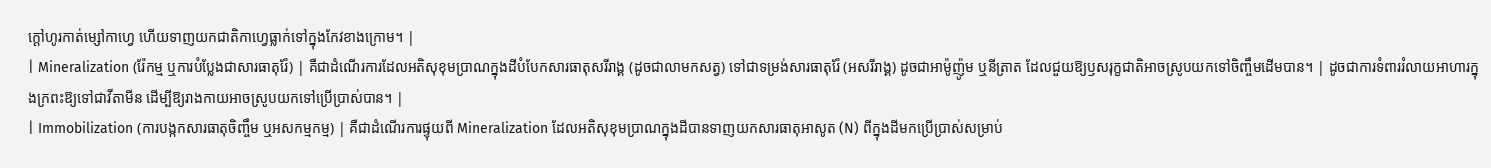ក្តៅហូរកាត់ម្សៅកាហ្វេ ហើយទាញយកជាតិកាហ្វេធ្លាក់ទៅក្នុងកែវខាងក្រោម។ |
| Mineralization (រ៉ែកម្ម ឬការបំប្លែងជាសារធាតុរ៉ែ) | គឺជាដំណើរការដែលអតិសុខុមប្រាណក្នុងដីបំបែកសារធាតុសរីរាង្គ (ដូចជាលាមកសត្វ) ទៅជាទម្រង់សារធាតុរ៉ែ (អសរីរាង្គ) ដូចជាអាម៉ូញ៉ូម ឬនីត្រាត ដែលជួយឱ្យឫសរុក្ខជាតិអាចស្រូបយកទៅចិញ្ចឹមដើមបាន។ | ដូចជាការទំពាររំលាយអាហារក្នុងក្រពះឱ្យទៅជាវីតាមីន ដើម្បីឱ្យរាងកាយអាចស្រូបយកទៅប្រើប្រាស់បាន។ |
| Immobilization (ការបង្កកសារធាតុចិញ្ចឹម ឬអសកម្មកម្ម) | គឺជាដំណើរការផ្ទុយពី Mineralization ដែលអតិសុខុមប្រាណក្នុងដីបានទាញយកសារធាតុអាសូត (N) ពីក្នុងដីមកប្រើប្រាស់សម្រាប់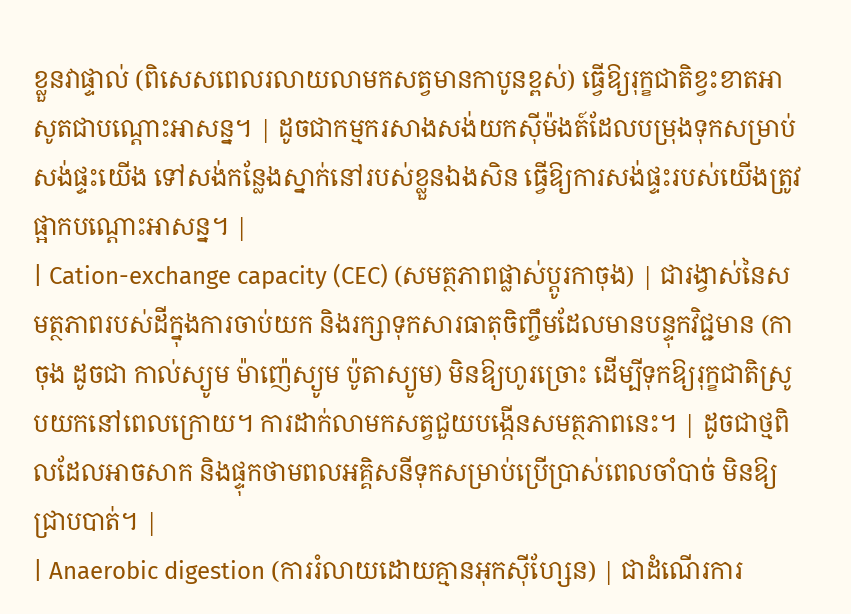ខ្លួនវាផ្ទាល់ (ពិសេសពេលរលាយលាមកសត្វមានកាបូនខ្ពស់) ធ្វើឱ្យរុក្ខជាតិខ្វះខាតអាសូតជាបណ្តោះអាសន្ន។ | ដូចជាកម្មករសាងសង់យកស៊ីម៉ងត៍ដែលបម្រុងទុកសម្រាប់សង់ផ្ទះយើង ទៅសង់កន្លែងស្នាក់នៅរបស់ខ្លួនឯងសិន ធ្វើឱ្យការសង់ផ្ទះរបស់យើងត្រូវផ្អាកបណ្តោះអាសន្ន។ |
| Cation-exchange capacity (CEC) (សមត្ថភាពផ្លាស់ប្តូរកាចុង) | ជារង្វាស់នៃសមត្ថភាពរបស់ដីក្នុងការចាប់យក និងរក្សាទុកសារធាតុចិញ្ចឹមដែលមានបន្ទុកវិជ្ជមាន (កាចុង ដូចជា កាល់ស្យូម ម៉ាញ៉េស្យូម ប៉ូតាស្យូម) មិនឱ្យហូរច្រោះ ដើម្បីទុកឱ្យរុក្ខជាតិស្រូបយកនៅពេលក្រោយ។ ការដាក់លាមកសត្វជួយបង្កើនសមត្ថភាពនេះ។ | ដូចជាថ្មពិលដែលអាចសាក និងផ្ទុកថាមពលអគ្គិសនីទុកសម្រាប់ប្រើប្រាស់ពេលចាំបាច់ មិនឱ្យជ្រាបបាត់។ |
| Anaerobic digestion (ការរំលាយដោយគ្មានអុកស៊ីហ្សែន) | ជាដំណើរការ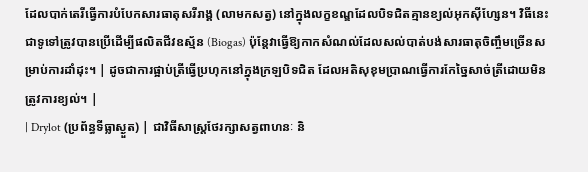ដែលបាក់តេរីធ្វើការបំបែកសារធាតុសរីរាង្គ (លាមកសត្វ) នៅក្នុងលក្ខខណ្ឌដែលបិទជិតគ្មានខ្យល់អុកស៊ីហ្សែន។ វិធីនេះជាទូទៅត្រូវបានប្រើដើម្បីផលិតជីវឧស្ម័ន (Biogas) ប៉ុន្តែវាធ្វើឱ្យកាកសំណល់ដែលសល់បាត់បង់សារធាតុចិញ្ចឹមច្រើនសម្រាប់ការដាំដុះ។ | ដូចជាការផ្អាប់ត្រីធ្វើប្រហុកនៅក្នុងក្រឡបិទជិត ដែលអតិសុខុមប្រាណធ្វើការកែច្នៃសាច់ត្រីដោយមិនត្រូវការខ្យល់។ |
| Drylot (ប្រព័ន្ធទីធ្លាស្ងួត) | ជាវិធីសាស្ត្រថែរក្សាសត្វពាហនៈ និ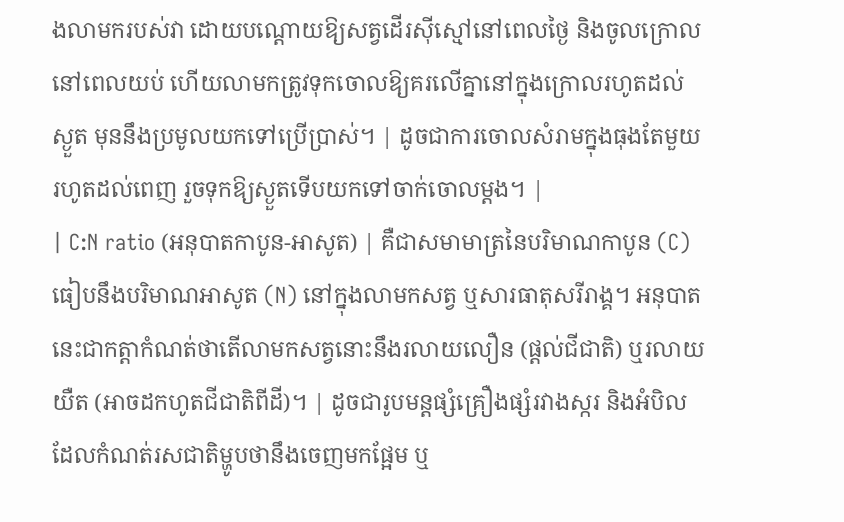ងលាមករបស់វា ដោយបណ្តោយឱ្យសត្វដើរស៊ីស្មៅនៅពេលថ្ងៃ និងចូលក្រោលនៅពេលយប់ ហើយលាមកត្រូវទុកចោលឱ្យគរលើគ្នានៅក្នុងក្រោលរហូតដល់ស្ងួត មុននឹងប្រមូលយកទៅប្រើប្រាស់។ | ដូចជាការចោលសំរាមក្នុងធុងតែមួយរហូតដល់ពេញ រួចទុកឱ្យស្ងួតទើបយកទៅចាក់ចោលម្តង។ |
| C:N ratio (អនុបាតកាបូន-អាសូត) | គឺជាសមាមាត្រនៃបរិមាណកាបូន (C) ធៀបនឹងបរិមាណអាសូត (N) នៅក្នុងលាមកសត្វ ឬសារធាតុសរីរាង្គ។ អនុបាតនេះជាកត្តាកំណត់ថាតើលាមកសត្វនោះនឹងរលាយលឿន (ផ្តល់ជីជាតិ) ឬរលាយយឺត (អាចដកហូតជីជាតិពីដី)។ | ដូចជារូបមន្តផ្សំគ្រឿងផ្សំរវាងស្ករ និងអំបិល ដែលកំណត់រសជាតិម្ហូបថានឹងចេញមកផ្អែម ឬ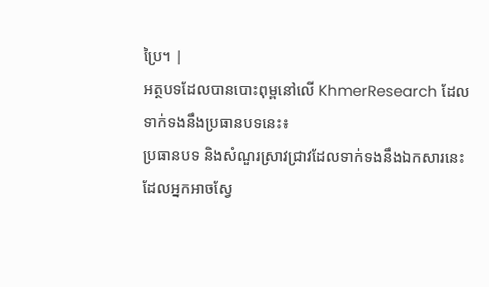ប្រៃ។ |
អត្ថបទដែលបានបោះពុម្ពនៅលើ KhmerResearch ដែលទាក់ទងនឹងប្រធានបទនេះ៖
ប្រធានបទ និងសំណួរស្រាវជ្រាវដែលទាក់ទងនឹងឯកសារនេះ ដែលអ្នកអាចស្វែ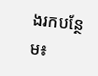ងរកបន្ថែម៖